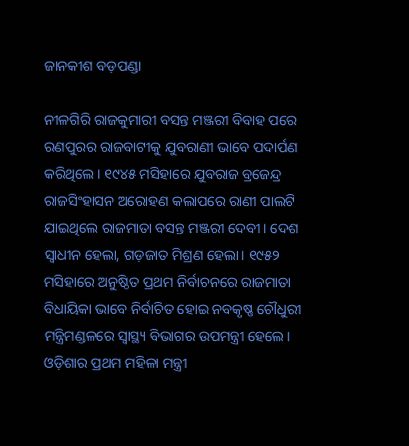ଜାନକୀଶ ବଡ଼ପଣ୍ଡା

ନୀଳଗିରି ରାଜକୁମାରୀ ବସନ୍ତ ମଞ୍ଜରୀ ବିବାହ ପରେ ରଣପୁରର ରାଜବାଟୀକୁ ଯୁବରାଣୀ ଭାବେ ପଦାର୍ପଣ କରିଥିଲେ। ୧୯୪୫ ମସିହାରେ ଯୁବରାଜ ବ୍ରଜେନ୍ଦ୍ର ରାଜସିଂହାସନ ଅରୋହଣ କଲାପରେ ରାଣୀ ପାଲଟି ଯାଇଥିଲେ ରାଜମାତା ବସନ୍ତ ମଞ୍ଜରୀ ଦେବୀ। ଦେଶ ସ୍ବାଧୀନ ହେଲା, ଗଡ଼ଜାତ ମିଶ୍ରଣ ହେଲା। ୧୯୫୨ ମସିହାରେ ଅନୁଷ୍ଠିତ ପ୍ରଥମ ନିର୍ବାଚନରେ ରାଜମାତା ବିଧାୟିକା ଭାବେ ନିର୍ବାଚିତ ହୋଇ ନବକୃଷ୍ଣ ଚୌଧୁରୀ ମନ୍ତ୍ରିମଣ୍ଡଳରେ ସ୍ବାସ୍ଥ୍ୟ ବିଭାଗର ଉପମନ୍ତ୍ରୀ ହେଲେ। ଓଡ଼ିଶାର ପ୍ରଥମ ମହିଳା ମନ୍ତ୍ରୀ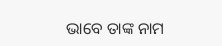ଭାବେ ତାଙ୍କ ନାମ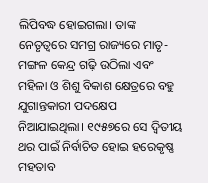ଲିପିବଦ୍ଧ ହୋଇଗଲା। ତାଙ୍କ ନେତୃତ୍ବରେ ସମଗ୍ର ରାଜ୍ୟରେ ମାତୃ-ମଙ୍ଗଳ କେନ୍ଦ୍ର ଗଢ଼ି ଉଠିଲା ଏବଂ ମହିଳା ଓ ଶିଶୁ ବିକାଶ କ୍ଷେତ୍ରରେ ବହୁ ଯୁଗାନ୍ତକାରୀ ପଦକ୍ଷେପ ନିଆଯାଇଥିଲା। ୧୯୫୭ରେ ସେ ଦ୍ବିତୀୟ ଥର ପାଇଁ ନିର୍ବାଚିତ ହୋଇ ହରେକୃଷ୍ଣ ମହତାବ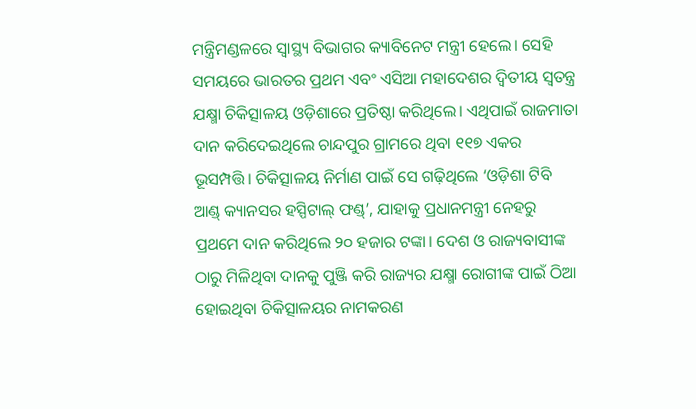ମନ୍ତ୍ରିମଣ୍ଡଳରେ ସ୍ବାସ୍ଥ୍ୟ ବିଭାଗର କ୍ୟାବିନେଟ ମନ୍ତ୍ରୀ ହେଲେ। ସେହି ସମୟରେ ଭାରତର ପ୍ରଥମ ଏବଂ ଏସିଆ ମହାଦେଶର ଦ୍ବିତୀୟ ସ୍ବତନ୍ତ୍ର ଯକ୍ଷ୍ମା ଚିକିତ୍ସାଳୟ ଓଡ଼ିଶାରେ ପ୍ରତିଷ୍ଠା କରିଥିଲେ। ଏଥିପାଇଁ ରାଜମାତା ଦାନ କରିଦେଇଥିଲେ ଚାନ୍ଦପୁର ଗ୍ରାମରେ ଥିବା ୧୧୭ ଏକର ଭୂସମ୍ପତ୍ତି। ଚିକିତ୍ସାଳୟ ନିର୍ମାଣ ପାଇଁ ସେ ଗଢ଼ିଥିଲେ ‘ଓଡ଼ିଶା ଟିବି ଆଣ୍ଡ୍‌ କ୍ୟାନସର ହସ୍ପିଟାଲ୍ ଫଣ୍ଡ୍’, ଯାହାକୁ ପ୍ରଧାନମନ୍ତ୍ରୀ ନେହରୁ ପ୍ରଥମେ ଦାନ କରିଥିଲେ ୨୦ ହଜାର ଟଙ୍କା। ଦେଶ ଓ ରାଜ୍ୟବାସୀଙ୍କ ଠାରୁ ମିଳିଥିବା ଦାନକୁ ପୁଞ୍ଜି କରି ରାଜ୍ୟର ଯକ୍ଷ୍ମା ରୋଗୀଙ୍କ ପାଇଁ ଠିଆ ହୋଇଥିବା ଚିକିତ୍ସାଳୟର ନାମକରଣ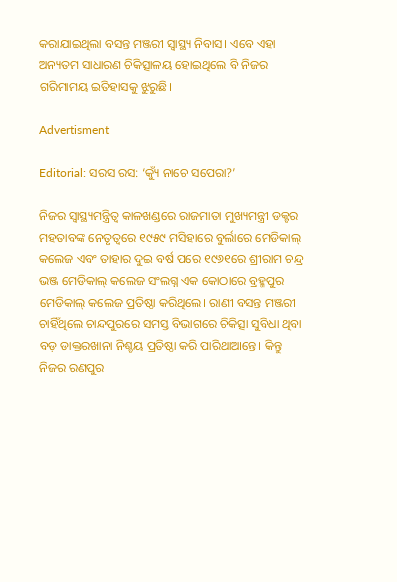କରାଯାଇଥିଲା ବସନ୍ତ ମଞ୍ଜରୀ ସ୍ବାସ୍ଥ୍ୟ ନିବାସ। ଏବେ ଏହା ଅନ୍ୟତମ ସାଧାରଣ ଚିକିତ୍ସାଳୟ ହୋଇଥିଲେ ବି ନିଜର ଗରିମାମୟ ଇତିହାସକୁ ଝୁରୁଛି।

Advertisment

Editorial: ସରସ ରସ: ‘କ୍ୟୁଁ ନାଚେ ସପେରା?’

ନିଜର ସ୍ବାସ୍ଥ୍ୟମନ୍ତ୍ରିତ୍ବ କାଳଖଣ୍ଡରେ ରାଜମାତା ମୁଖ୍ୟମନ୍ତ୍ରୀ ଡକ୍ଟର ମହତାବଙ୍କ ନେତୃତ୍ବରେ ୧୯୫୯ ମସିହାରେ ବୁର୍ଲାରେ ମେଡିକାଲ୍ କଲେଜ ଏବଂ ତାହାର ଦୁଇ ବର୍ଷ ପରେ ୧୯୬୧ରେ ଶ୍ରୀରାମ ଚନ୍ଦ୍ର ଭଞ୍ଜ ମେଡିକାଲ୍ କଲେଜ ସଂଲଗ୍ନ ଏକ କୋଠାରେ ବ୍ରହ୍ମପୁର ମେଡିକାଲ୍ କଲେଜ ପ୍ରତିଷ୍ଠା କରିଥିଲେ। ରାଣୀ ବସନ୍ତ ମଞ୍ଜରୀ ଚାହିଁଥିଲେ ଚାନ୍ଦପୁରରେ ସମସ୍ତ ବିଭାଗରେ ଚିକିତ୍ସା ସୁବିଧା ଥିବା ବଡ଼ ଡାକ୍ତରଖାନା ନିଶ୍ଚୟ ପ୍ରତିଷ୍ଠା କରି ପାରିଥାଆନ୍ତେ। କିନ୍ତୁ ନିଜର ରଣପୁର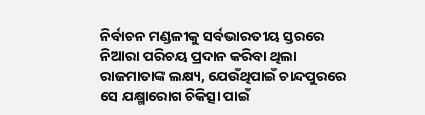ନିର୍ବାଚନ ମଣ୍ଡଳୀକୁ ସର୍ବଭାରତୀୟ ସ୍ତରରେ ନିଆରା ପରିଚୟ ପ୍ରଦାନ କରିବା ଥିଲା ରାଜମାତାଙ୍କ ଲକ୍ଷ୍ୟ, ଯେଉଁଥିପାଇଁ ଚାନ୍ଦପୁରରେ ସେ ଯକ୍ଷ୍ମାରୋଗ ଚିକିତ୍ସା ପାଇଁ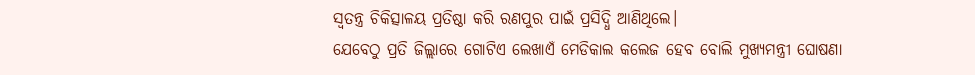ସ୍ବତନ୍ତ୍ର ଚିକିତ୍ସାଳୟ ପ୍ରତିଷ୍ଠା କରି ରଣପୁର ପାଇଁ ପ୍ରସିଦ୍ଧି ଆଣିଥିଲେ।
ଯେବେଠୁ ପ୍ରତି ଜିଲ୍ଲାରେ ଗୋଟିଏ ଲେଖାଏଁ ମେଡିକାଲ କଲେଜ ହେବ ବୋଲି ମୁଖ୍ୟମନ୍ତ୍ରୀ ଘୋଷଣା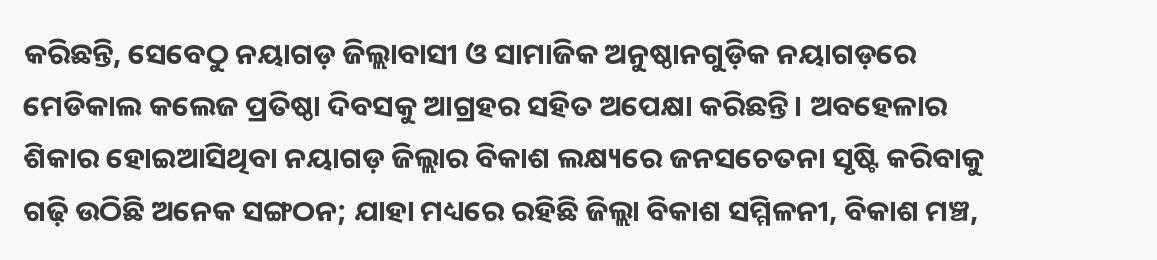କରିଛନ୍ତି, ସେବେଠୁ ନୟାଗଡ଼ ଜିଲ୍ଲାବାସୀ ଓ ସାମାଜିକ ଅନୁଷ୍ଠାନଗୁଡ଼ିକ ନୟାଗଡ଼ରେ ମେଡିକାଲ କଲେଜ ପ୍ରତିଷ୍ଠା ଦିବସକୁ ଆଗ୍ରହର ସହିତ ଅପେକ୍ଷା କରିଛନ୍ତି। ଅବହେଳାର ଶିକାର ହୋଇଆସିଥିବା ନୟାଗଡ଼ ଜିଲ୍ଲାର ବିକାଶ ଲକ୍ଷ୍ୟରେ ଜନସଚେତନା ସୃଷ୍ଟି କରିବାକୁ ଗଢ଼ି ଉଠିଛି ଅନେକ ସଙ୍ଗଠନ; ଯାହା ମଧ୍ୟରେ ରହିଛି ଜିଲ୍ଲା ବିକାଶ ସମ୍ମିଳନୀ, ବିକାଶ ମଞ୍ଚ,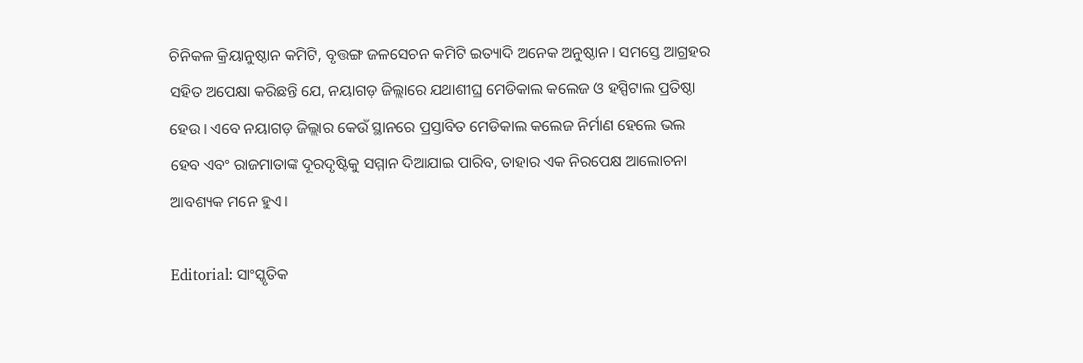ଚିନିକଳ କ୍ରିୟାନୁଷ୍ଠାନ କମିଟି, ବୃତ୍ତଙ୍ଗ ଜଳସେଚନ କମିଟି ଇତ୍ୟାଦି ଅନେକ ଅନୁଷ୍ଠାନ। ସମସ୍ତେ ଆଗ୍ରହର ସହିତ ଅପେକ୍ଷା କରିଛନ୍ତି ଯେ, ନୟାଗଡ଼ ଜିଲ୍ଲାରେ ଯଥାଶୀଘ୍ର ମେଡିକାଲ କଲେଜ ଓ ହସ୍ପିଟାଲ ପ୍ରତିଷ୍ଠା ହେଉ। ଏବେ ନୟାଗଡ଼ ଜିଲ୍ଲାର କେଉଁ ସ୍ଥାନରେ ପ୍ରସ୍ତାବିତ ମେଡିକାଲ କଲେଜ ନିର୍ମାଣ ହେଲେ ଭଲ ହେବ ଏବଂ ରାଜମାତାଙ୍କ ଦୂରଦୃଷ୍ଟିକୁ ସମ୍ମାନ ଦିଆଯାଇ ପାରିବ, ତାହାର ଏକ ନିରପେକ୍ଷ ଆଲୋଚନା ଆବଶ୍ୟକ ମନେ ହୁଏ।

Editorial: ସାଂସ୍କୃତିକ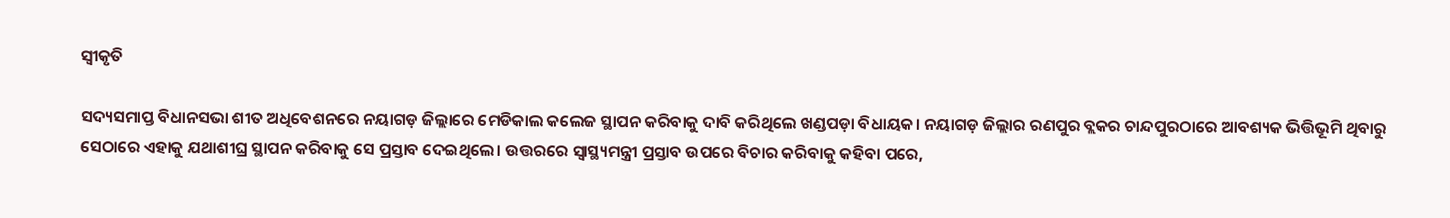ସ୍ବୀକୃତି

ସଦ୍ୟସମାପ୍ତ ବିଧାନସଭା ଶୀତ ଅଧିବେଶନରେ ନୟାଗଡ଼ ଜିଲ୍ଲାରେ ମେଡିକାଲ କଲେଜ ସ୍ଥାପନ କରିବାକୁ ଦାବି କରିଥିଲେ ଖଣ୍ଡପଡ଼ା ବିଧାୟକ। ନୟାଗଡ଼ ଜିଲ୍ଲାର ରଣପୁର ବ୍ଲକର ଚାନ୍ଦପୁରଠାରେ ଆବଶ୍ୟକ ଭିତ୍ତିଭୂମି ଥିବାରୁ ସେଠାରେ ଏହାକୁ ଯଥାଶୀଘ୍ର ସ୍ଥାପନ କରିବାକୁ ସେ ପ୍ରସ୍ତାବ ଦେଇଥିଲେ। ଉତ୍ତରରେ ସ୍ବାସ୍ଥ୍ୟମନ୍ତ୍ରୀ ପ୍ରସ୍ତାବ ଉପରେ ବିଚାର କରିବାକୁ କହିବା ପରେ,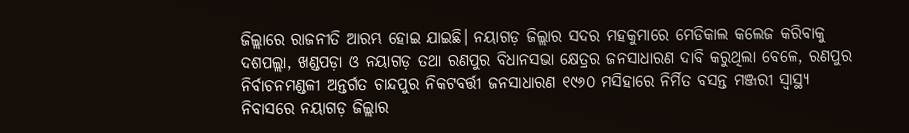ଜିଲ୍ଲାରେ ରାଜନୀତି ଆରମ୍ଭ ହୋଇ ଯାଇଛି। ନୟାଗଡ଼ ଜିଲ୍ଲାର ସଦର ମହକୁମାରେ ମେଡିକାଲ କଲେଜ କରିବାକୁ ଦଶପଲ୍ଲା, ଖଣ୍ଡପଡ଼ା ଓ ନୟାଗଡ଼ ତଥା ରଣପୁର ବିଧାନସଭା କ୍ଷେତ୍ରର ଜନସାଧାରଣ ଦାବି କରୁଥିଲା ବେଳେ, ରଣପୁର ନିର୍ବାଚନମଣ୍ଡଳୀ ଅନ୍ତର୍ଗତ ଚାନ୍ଦପୁର ନିକଟବର୍ତ୍ତୀ ଜନସାଧାରଣ ୧୯୬୦ ମସିହାରେ ନିର୍ମିତ ବସନ୍ତ ମଞ୍ଜରୀ ସ୍ବାସ୍ଥ୍ୟ ନିବାସରେ ନୟାଗଡ଼ ଜିଲ୍ଲାର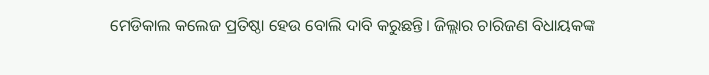ମେଡିକାଲ କଲେଜ ପ୍ରତିଷ୍ଠା ହେଉ ବୋଲି ଦାବି କରୁଛନ୍ତି। ଜିଲ୍ଲାର ଚାରିଜଣ ବିଧାୟକଙ୍କ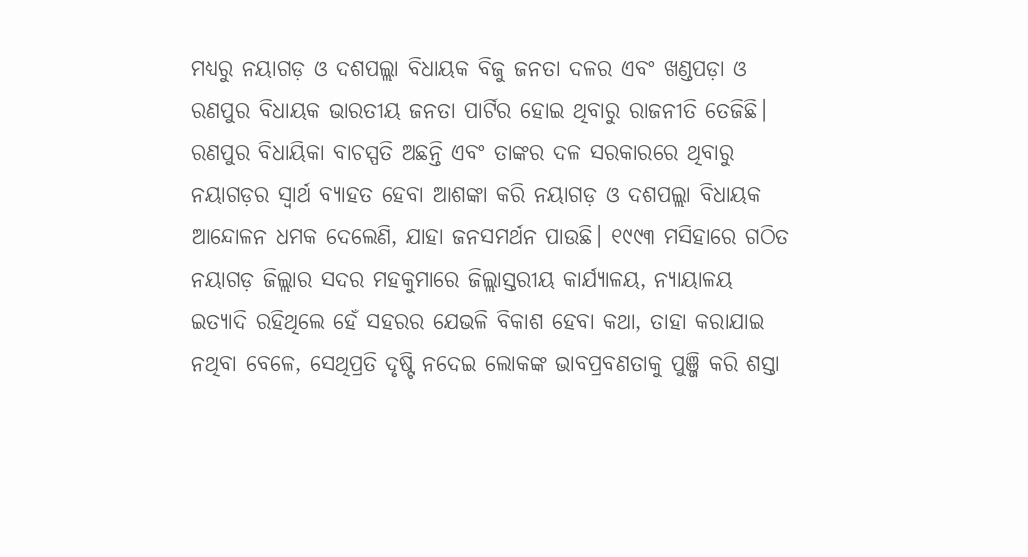ମଧ୍ୟରୁ ନୟାଗଡ଼ ଓ ଦଶପଲ୍ଲା ବିଧାୟକ ବିଜୁ ଜନତା ଦଳର ଏବଂ ଖଣ୍ଡପଡ଼ା ଓ ରଣପୁର ବିଧାୟକ ଭାରତୀୟ ଜନତା ପାର୍ଟିର ହୋଇ ଥିବାରୁ ରାଜନୀତି ତେଜିଛି। ରଣପୁର ବିଧାୟିକା ବାଚସ୍ପତି ଅଛନ୍ତି ଏବଂ ତାଙ୍କର ଦଳ ସରକାରରେ ଥିବାରୁ ନୟାଗଡ଼ର ସ୍ବାର୍ଥ ବ୍ୟାହତ ହେବା ଆଶଙ୍କା କରି ନୟାଗଡ଼ ଓ ଦଶପଲ୍ଲା ବିଧାୟକ ଆନ୍ଦୋଳନ ଧମକ ଦେଲେଣି, ଯାହା ଜନସମର୍ଥନ ପାଉଛି। ୧୯୯୩ ମସିହାରେ ଗଠିତ ନୟାଗଡ଼ ଜିଲ୍ଲାର ସଦର ମହକୁମାରେ ଜିଲ୍ଲାସ୍ତରୀୟ କାର୍ଯ୍ୟାଳୟ, ନ୍ୟାୟାଳୟ ଇତ୍ୟାଦି ରହିଥିଲେ ହେଁ ସହରର ଯେଭଳି ବିକାଶ ହେବା କଥା, ତାହା କରାଯାଇ ନଥିବା ବେଳେ, ସେଥିପ୍ରତି ଦୃଷ୍ଟି ନଦେଇ ଲୋକଙ୍କ ଭାବପ୍ରବଣତାକୁ ପୁଞ୍ଜି କରି ଶସ୍ତା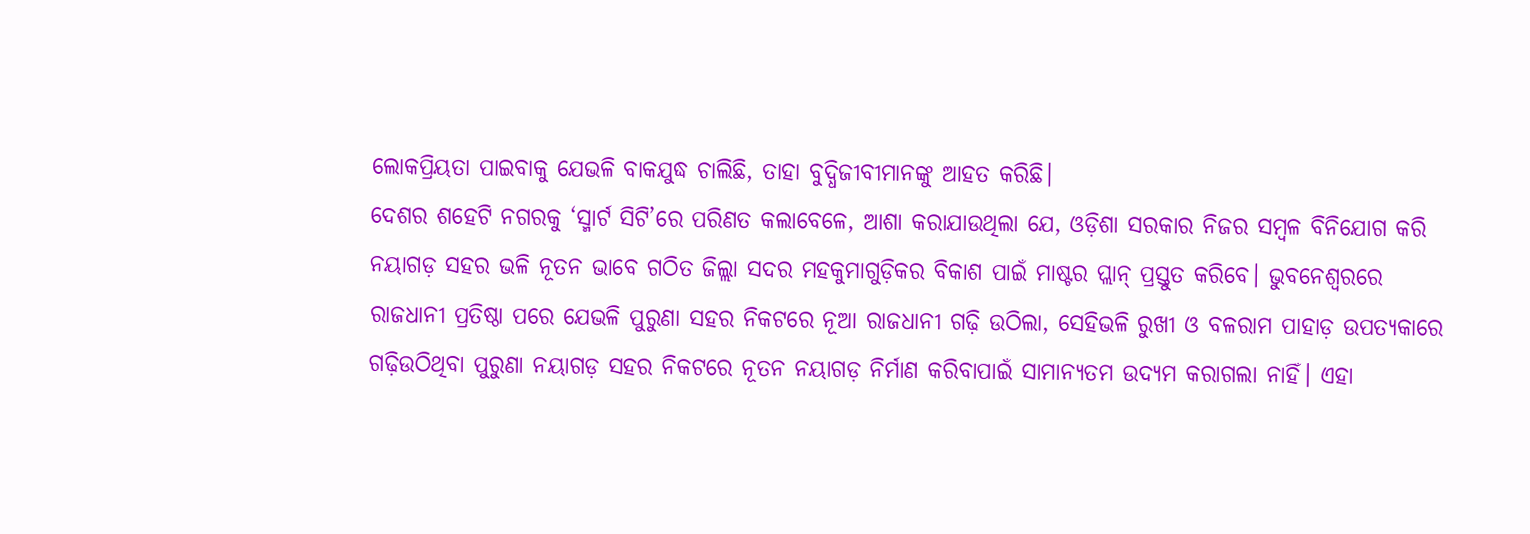ଲୋକପ୍ରିୟତା ପାଇବାକୁ ଯେଭଳି ବାକଯୁଦ୍ଧ ଚାଲିଛି, ତାହା ବୁଦ୍ଧିଜୀବୀମାନଙ୍କୁ ଆହତ କରିଛି।
ଦେଶର ଶହେଟି ନଗରକୁ ‘ସ୍ମାର୍ଟ ସିଟି’ରେ ପରିଣତ କଲାବେଳେ, ଆଶା କରାଯାଉଥିଲା ଯେ, ଓଡ଼ିଶା ସରକାର ନିଜର ସମ୍ବଳ ବିନିଯୋଗ କରି ନୟାଗଡ଼ ସହର ଭଳି ନୂତନ ଭାବେ ଗଠିତ ଜିଲ୍ଲା ସଦର ମହକୁମାଗୁଡ଼ିକର ବିକାଶ ପାଇଁ ମାଷ୍ଟର ପ୍ଲାନ୍ ପ୍ରସ୍ତୁତ କରିବେ। ଭୁବନେଶ୍ବରରେ ରାଜଧାନୀ ପ୍ରତିଷ୍ଠା ପରେ ଯେଭଳି ପୁରୁଣା ସହର ନିକଟରେ ନୂଆ ରାଜଧାନୀ ଗଢ଼ି ଉଠିଲା, ସେହିଭଳି ରୁଖୀ ଓ ବଳରାମ ପାହାଡ଼ ଉପତ୍ୟକାରେ ଗଢ଼ିଉଠିଥିବା ପୁରୁଣା ନୟାଗଡ଼ ସହର ନିକଟରେ ନୂତନ ନୟାଗଡ଼ ନିର୍ମାଣ କରିବାପାଇଁ ସାମାନ୍ୟତମ ଉଦ୍ୟମ କରାଗଲା ନାହିଁ। ଏହା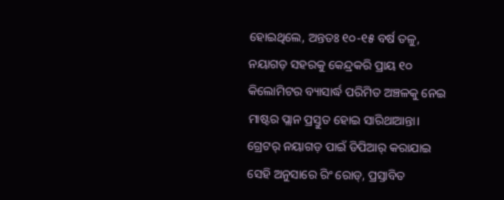ହୋଇଥିଲେ, ଅନ୍ତତଃ ୧୦-୧୫ ବର୍ଷ ତଳୁ, ନୟାଗଡ଼ ସହରକୁ କେନ୍ଦ୍ରକରି ପ୍ରାୟ ୧୦ କିଲୋମିଟର ବ୍ୟାସାର୍ଦ୍ଧ ପରିମିତ ଅଞ୍ଚଳକୁ ନେଇ ମାଷ୍ଟର ପ୍ଲାନ ପ୍ରସ୍ତୁତ ହୋଇ ସାରିଥାଆନ୍ତା। ଗ୍ରେଟର୍ ନୟାଗଡ଼ ପାଇଁ ଡିପିଆର୍ କରାଯାଇ ସେହି ଅନୁସାରେ ରିଂ ରୋଡ୍, ପ୍ରସ୍ତାବିତ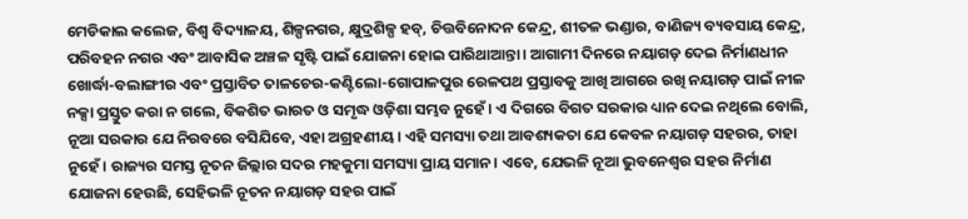ମେଡିକାଲ କଲେଜ, ବିଶ୍ବ ବିଦ୍ୟାଳୟ, ଶିଳ୍ପନଗର, କ୍ଷୁଦ୍ରଶିଳ୍ପ ହବ୍, ଚିତ୍ତବିନୋଦନ କେନ୍ଦ୍ର, ଶୀତଳ ଭଣ୍ଡାର, ବାଣିଜ୍ୟ ବ୍ୟବସାୟ କେନ୍ଦ୍ର, ପରିବହନ ନଗର ଏବଂ ଆବାସିକ ଅଞ୍ଚଳ ସୃଷ୍ଟି ପାଇଁ ଯୋଜନା ହୋଇ ପାରିଥାଆନ୍ତା। ଆଗାମୀ ଦିନରେ ନୟାଗଡ଼ ଦେଇ ନିର୍ମାଣଧୀନ ଖୋର୍ଦ୍ଧା-ବଲାଙ୍ଗୀର ଏବଂ ପ୍ରସ୍ତାବିତ ତାଳଚେର-କଣ୍ଟିଲୋ-ଗୋପାଳପୁର ରେଳପଥ ପ୍ରସ୍ତାବକୁ ଆଖି ଆଗରେ ରଖି ନୟାଗଡ଼ ପାଇଁ ନୀଳ ନକ୍ସା ପ୍ରସ୍ତୁତ କରା ନ ଗଲେ, ବିକଶିତ ଭାରତ ଓ ସମୃଦ୍ଧ ଓଡ଼ିଶା ସମ୍ଭବ ନୁହେଁ। ଏ ଦିଗରେ ବିଗତ ସରକାର ଧ୍ୟାନ ଦେଇ ନଥିଲେ ବୋଲି, ନୂଆ ସରକାର ଯେ ନିରବରେ ବସିଯିବେ, ଏହା ଅଗ୍ରହଣୀୟ। ଏହି ସମସ୍ୟା ତଥା ଆବଶ୍ୟକତା ଯେ କେବଳ ନୟାଗଡ଼ ସହରର, ତାହା ନୁହେଁ। ରାଜ୍ୟର ସମସ୍ତ ନୂତନ ଜିଲ୍ଲାର ସଦର ମହକୁମା ସମସ୍ୟା ପ୍ରାୟ ସମାନ। ଏବେ, ଯେଭଳି ନୂଆ ଭୁବନେଶ୍ବର ସହର ନିର୍ମାଣ ଯୋଜନା ହେଉଛି, ସେହିଭଳି ନୂତନ ନୟାଗଡ଼ ସହର ପାଇଁ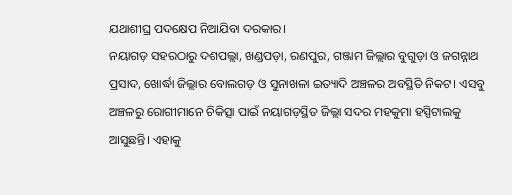ଯଥାଶୀଘ୍ର ପଦକ୍ଷେପ ନିଆଯିବା ଦରକାର।
ନୟାଗଡ଼ ସହରଠାରୁ ଦଶପଲ୍ଲା, ଖଣ୍ଡପଡ଼ା, ରଣପୁର, ଗଞ୍ଜାମ ଜିଲ୍ଲାର ବୁଗୁଡ଼ା ଓ ଜଗନ୍ନାଥ ପ୍ରସାଦ, ଖୋର୍ଦ୍ଧା ଜିଲ୍ଲାର ବୋଲଗଡ଼ ଓ ସୁନାଖଳା ଇତ୍ୟାଦି ଅଞ୍ଚଳର ଅବସ୍ଥିତି ନିକଟ। ଏସବୁ ଅଞ୍ଚଳରୁ ରୋଗୀମାନେ ଚିକିତ୍ସା ପାଇଁ ନୟାଗଡ଼ସ୍ଥିତ ଜିଲ୍ଲା ସଦର ମହକୁମା ହସ୍ପିଟାଲକୁ ଆସୁଛନ୍ତି। ଏହାକୁ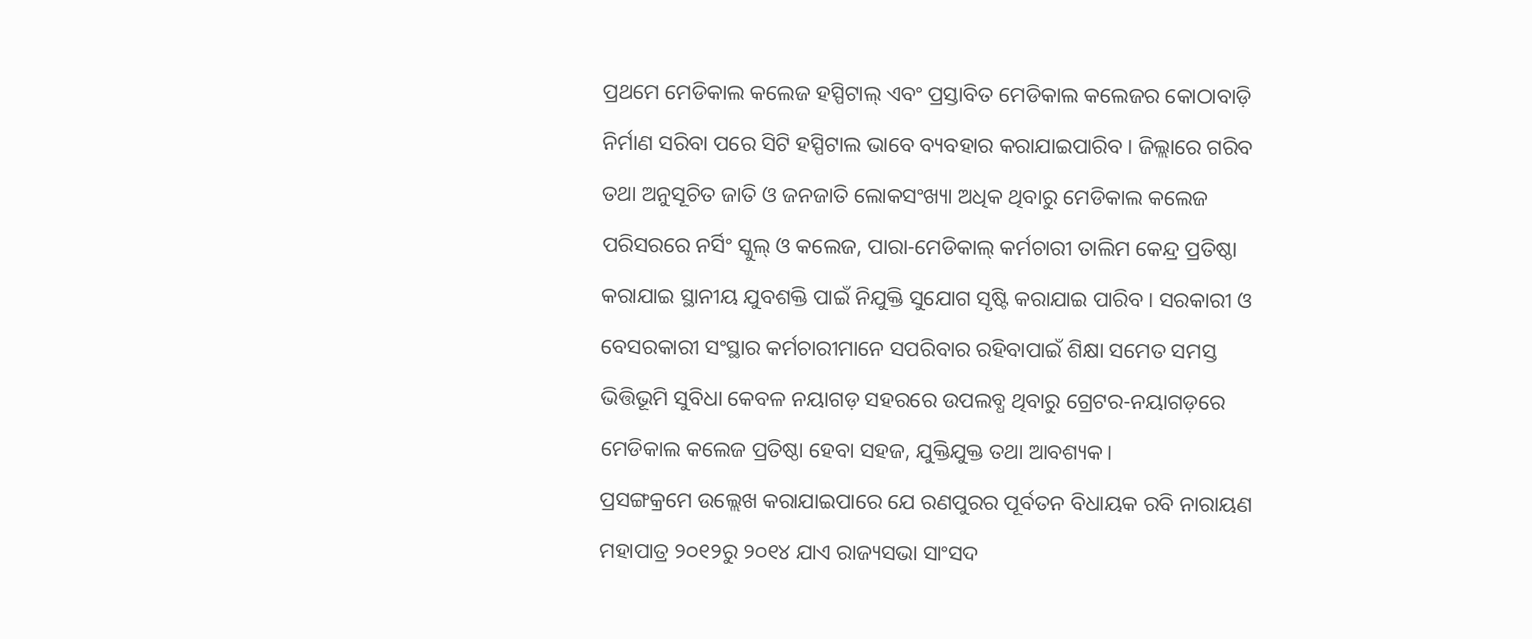ପ୍ରଥମେ ମେଡିକାଲ କଲେଜ ହସ୍ପିଟାଲ୍ ଏବଂ ପ୍ରସ୍ତାବିତ ମେଡିକାଲ କଲେଜର କୋଠାବାଡ଼ି ନିର୍ମାଣ ସରିବା ପରେ ସିଟି ହସ୍ପିଟାଲ ଭାବେ ବ୍ୟବହାର କରାଯାଇପାରିବ। ଜିଲ୍ଲାରେ ଗରିବ ତଥା ଅନୁସୂଚିତ ଜାତି ଓ ଜନଜାତି ଲୋକସଂଖ୍ୟା ଅଧିକ ଥିବାରୁ ମେଡିକାଲ କଲେଜ ପରିସରରେ ନର୍ସିଂ ସ୍କୁଲ୍ ଓ କଲେଜ, ପାରା-ମେଡିକାଲ୍ କର୍ମଚାରୀ ତାଲିମ କେନ୍ଦ୍ର ପ୍ରତିଷ୍ଠା କରାଯାଇ ସ୍ଥାନୀୟ ଯୁବଶକ୍ତି ପାଇଁ ନିଯୁକ୍ତି ସୁଯୋଗ ସୃଷ୍ଟି କରାଯାଇ ପାରିବ। ସରକାରୀ ଓ ବେସରକାରୀ ସଂସ୍ଥାର କର୍ମଚାରୀମାନେ ସପରିବାର ରହିବାପାଇଁ ଶିକ୍ଷା ସମେତ ସମସ୍ତ ଭିତ୍ତିଭୂମି ସୁବିଧା କେବଳ ନୟାଗଡ଼ ସହରରେ ଉପଲବ୍ଧ ଥିବାରୁ ଗ୍ରେଟର-ନୟାଗଡ଼ରେ ମେଡିକାଲ କଲେଜ ପ୍ରତିଷ୍ଠା ହେବା ସହଜ, ଯୁକ୍ତିଯୁକ୍ତ ତଥା ଆବଶ୍ୟକ।
ପ୍ରସଙ୍ଗକ୍ରମେ ଉଲ୍ଲେଖ କରାଯାଇପାରେ ଯେ ରଣପୁରର ପୂର୍ବତନ ବିଧାୟକ ରବି ନାରାୟଣ ମହାପାତ୍ର ୨୦୧୨ରୁ ୨୦୧୪ ଯାଏ ରାଜ୍ୟସଭା ସାଂସଦ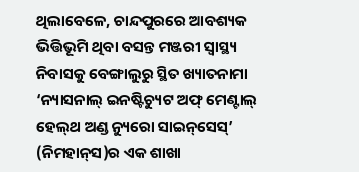ଥିଲାବେଳେ, ଚାନ୍ଦପୁରରେ ଆବଶ୍ୟକ ଭିତ୍ତିଭୂମି ଥିବା ବସନ୍ତ ମଞ୍ଜରୀ ସ୍ବାସ୍ଥ୍ୟ ନିବାସକୁ ବେଙ୍ଗାଲୁରୁ ସ୍ଥିତ ଖ୍ୟାତନାମା ‘ନ୍ୟାସନାଲ୍ ଇନଷ୍ଟିଚ୍ୟୁଟ ଅଫ୍ ମେଣ୍ଟାଲ୍ ହେଲ୍‌ଥ ଅଣ୍ଡ ନ୍ୟୁରୋ ସାଇନ୍‌ସେସ୍’ (ନିମହାନ୍‌ସ)ର ଏକ ଶାଖା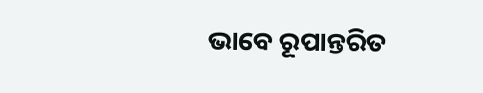ଭାବେ ରୂପାନ୍ତରିତ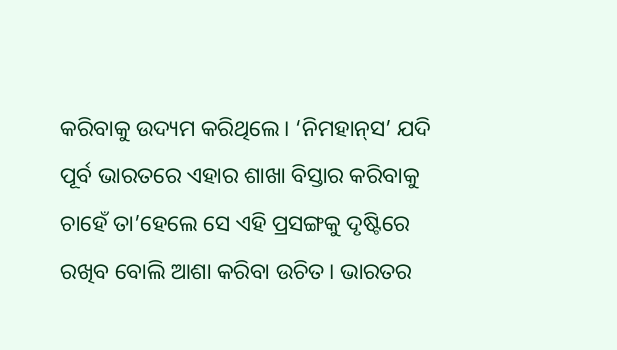କରିବାକୁ ଉଦ୍ୟମ କରିଥିଲେ। ‘ନିମହାନ୍‌ସ’ ଯଦି ପୂର୍ବ ଭାରତରେ ଏହାର ଶାଖା ବିସ୍ତାର କରିବାକୁ ଚାହେଁ ତା’ହେଲେ ସେ ଏହି ପ୍ରସଙ୍ଗକୁ ଦୃଷ୍ଟିରେ ରଖିବ ବୋଲି ଆଶା କରିବା ଉଚିତ। ଭାରତର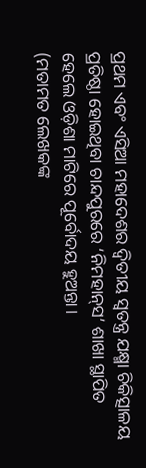ପ୍ରଥମ ଏବଂ ଏସିଆ ମହାଦେଶର ଦ୍ବିତୀୟ ସ୍ବତନ୍ତ୍ର ଯକ୍ଷ୍ମା ଚିକିତ୍ସାଳୟ ପ୍ରତିଷ୍ଠା ହୋଇଥିବା ଚାନ୍ଦପୁରରେ ‘ନିମହାନ୍‌ସ’ ଶାଖା ସ୍ଥାପିତ ହେଲେ ଓଡ଼ିଶା ମାଟିରେ ପୂର୍ବୋଦୟ ହୁଅନ୍ତା।
(ମତାମତ ଲେଖକଙ୍କ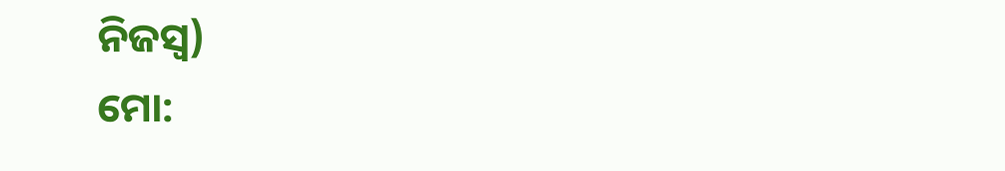ନିଜସ୍ବ)
ମୋ: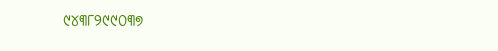୯୪୩୮୨୯୯୦୩୭